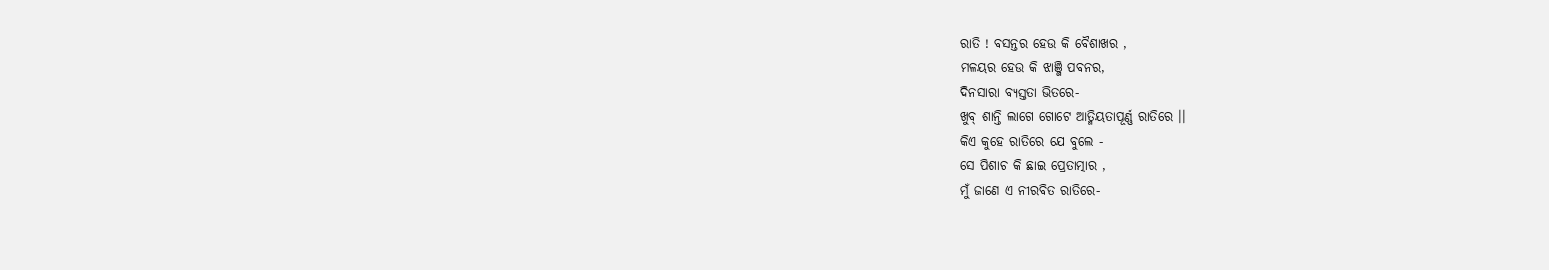ରାତି ! ବସନ୍ତର ହେଉ କି ବୈଶାଖର ,
ମଳୟର ହେଉ କି ଝାଞ୍ଜି ପବନର,
ଦିନସାରା ବ୍ୟସ୍ତତା ଭିତରେ-
ଖୁବ୍ ଶାନ୍ତି ଲାଗେ ଗୋଟେ ଆତ୍ମିୟତାପୂର୍ଣ୍ଣ ରାତିରେ ।।
କିଏ କୁହେ ରାତିରେ ଯେ ବୁଲେ -
ସେ ପିଶାଚ କି ଛାଇ ପ୍ରେତାତ୍ମାର ,
ମୁଁ ଜାଣେ ଏ ନୀରବିତ ରାତିରେ-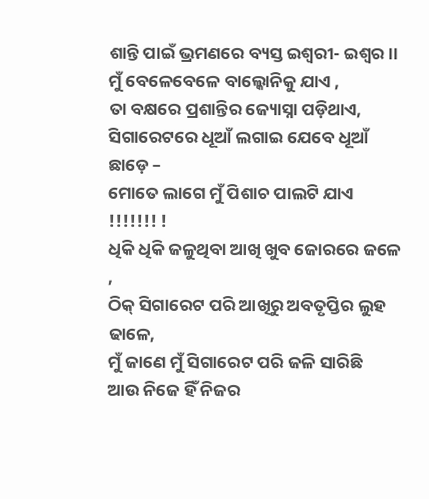ଶାନ୍ତି ପାଇଁ ଭ୍ରମଣରେ ବ୍ୟସ୍ତ ଇଶ୍ଵରୀ- ଇଶ୍ଵର ।।
ମୁଁ ବେଳେବେଳେ ବାଲ୍କୋନିକୁ ଯାଏ ,
ତା ବକ୍ଷରେ ପ୍ରଶାନ୍ତିର ଜ୍ୟୋସ୍ନା ପଡ଼ିଥାଏ,
ସିଗାରେଟରେ ଧୂଆଁ ଲଗାଇ ଯେବେ ଧୂଆଁ ଛାଡ଼େ –
ମୋତେ ଲାଗେ ମୁଁ ପିଶାଚ ପାଲଟି ଯାଏ !!!!!!! !
ଧିକି ଧିକି ଜଳୁଥିବା ଆଖି ଖୁବ ଜୋରରେ ଜଳେ ,
ଠିକ୍ ସିଗାରେଟ ପରି ଆଖିରୁ ଅବତୃପ୍ତିର ଲୁହ ଢାଳେ,
ମୁଁ ଜାଣେ ମୁଁ ସିଗାରେଟ ପରି ଜଳି ସାରିଛି
ଆଉ ନିଜେ ହିଁ ନିଜର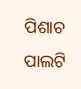ପିଶାଚ ପାଲଟି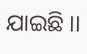ଯାଇଛି ।।